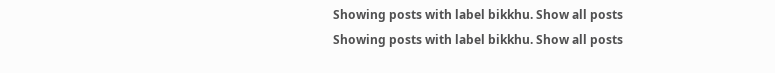Showing posts with label bikkhu. Show all posts
Showing posts with label bikkhu. Show all posts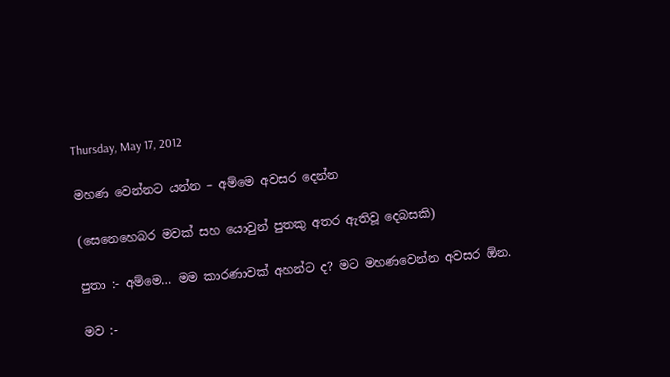Thursday, May 17, 2012

මහණ වෙන්නට යන්න – අම්මෙ අවසර දෙන්න

(සෙනෙහෙබර මවක් සහ යොවුන් පුතකු අතර ඇතිවූ දෙබසකි)

පුතා :- අම්මෙ… මම කාරණාවක් අහන්ට ද? මට මහණවෙන්න අවසර ඕන.

මව :-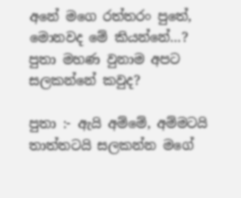අනේ මගෙ රත්තරං පුතේ, මොනවද මේ කියන්නේ…? පුතා මහණ වුනාම අපට සලකන්නේ කවුද?

පුතා :- ඇයි අම්මේ, අම්මටයි තාත්තටයි සලකන්න මගේ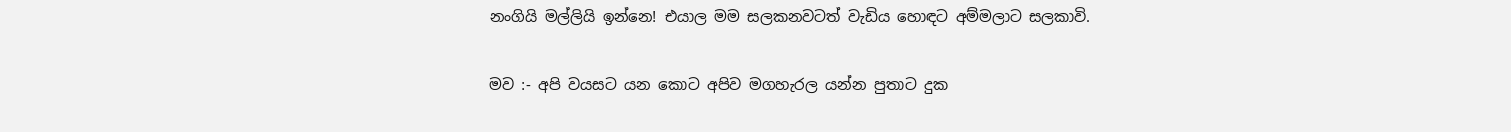නංගියි මල්ලියි ඉන්නෙ! එයාල මම සලකනවටත් වැඩිය හොඳට අම්මලාට සලකාවි.

මව :- අපි වයසට යන කොට අපිව මගහැරල යන්න පුතාට දුක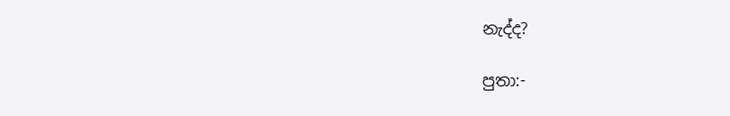නැද්ද?

පුතා:-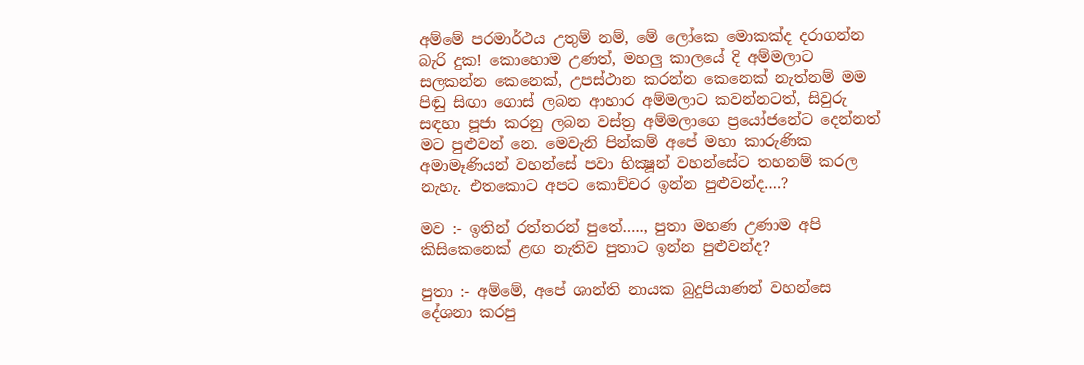අම්මේ පරමාර්ථය උතුම් නම්, මේ ලෝකෙ මොකක්ද දරාගන්න බැරි දුක! කොහොම උණත්, මහලු කාලයේ දි අම්මලාට සලකන්න කෙනෙක්, උපස්ථාන කරන්න කෙනෙක් නැත්නම් මම පිඬු සිඟා ගොස් ලබන ආහාර අම්මලාට කවන්නටත්, සිවුරු සඳහා පූජා කරනු ලබන වස්ත්‍ර අම්මලාගෙ ප්‍රයෝජනේට දෙන්නත් මට පුළුවන් නෙ. මෙවැනි පින්කම් අපේ මහා කාරුණික අමාමෑණියන් වහන්සේ පවා භික්‍ෂූන් වහන්සේට තහනම් කරල නැහැ. එතකොට අපට කොච්චර ඉන්න පුළුවන්ද….?

මව :- ඉතින් රත්තරන් පුතේ….., පුතා මහණ උණාම අපි කිසිකෙනෙක් ළඟ නැතිව පුතාට ඉන්න පුළුවන්ද?

පුතා :- අම්මේ, අපේ ශාන්ති නායක බුදුපියාණන් වහන්සෙ දේශනා කරපු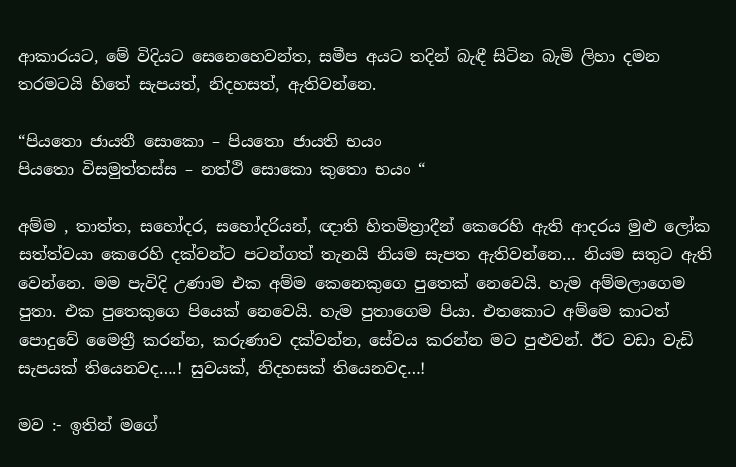ආකාරයට, මේ විදියට සෙනෙහෙවන්ත, සමීප අයට තදින් බැඳී සිටින බැමි ලිහා දමන තරමටයි හිතේ සැපයත්, නිදහසත්, ඇතිවන්නෙ.

“පියතො ජායතී සොකො – පියතො ජායති භයං
පියතො විසමුත්තස්ස – නත්ථි සොකො කුතො භයං “

අම්ම , තාත්ත, සහෝදර, සහෝදරියන්, ඥාති හිතමිත්‍රාදීන් කෙරෙහි ඇති ආදරය මුළු ලෝක සත්ත්වයා කෙරෙහි දක්වන්ට පටන්ගත් තැනයි නියම සැපත ඇතිවන්නෙ… නියම සතුට ඇති වෙන්නෙ. මම පැවිදි උණාම එක අම්ම කෙනෙකුගෙ පුතෙක් නෙවෙයි. හැම අම්මලාගෙම පුතා. එක පුතෙකුගෙ පියෙක් නෙවෙයි. හැම පුතාගෙම පියා. එතකොට අම්මෙ කාටත් පොදුවේ මෛත්‍රී කරන්න, කරුණාව දක්වන්න, සේවය කරන්න මට පුළුවන්. ඊට වඩා වැඩි සැපයක් තියෙනවද….! සුවයක්, නිදහසක් තියෙනවද…!

මව :- ඉතින් මගේ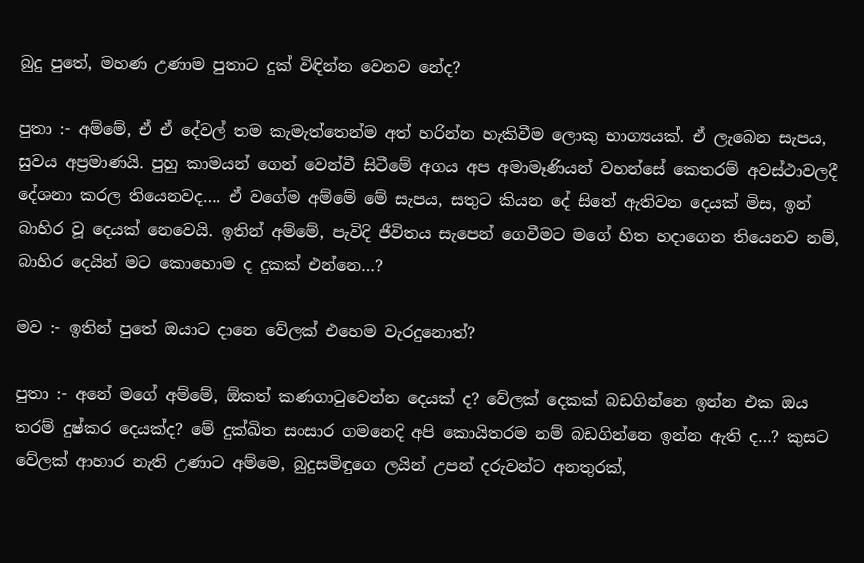බුදු පුතේ, මහණ උණාම පුතාට දුක් විඳින්න වෙනව නේද?

පුතා :- අම්මේ, ඒ ඒ දේවල් තම කැමැත්තෙන්ම අත් හරින්න හැකිවීම ලොකු භාග්‍යයක්. ඒ ලැබෙන සැපය, සුවය අප්‍රමාණයි. පුහු කාමයන් ගෙන් වෙන්වී සිටීමේ අගය අප අමාමෑණියන් වහන්සේ කෙතරම් අවස්ථාවලදී දේශනා කරල තියෙනවද…. ඒ වගේම අම්මේ මේ සැපය, සතුට කියන දේ සිතේ ඇතිවන දෙයක් මිස, ඉන් බාහිර වූ දෙයක් නෙවෙයි. ඉතින් අම්මේ, පැවිදි ජීවිතය සැපෙන් ගෙවීමට මගේ හිත හදාගෙන තියෙනව නම්, බාහිර දෙයින් මට කොහොම ද දුකක් එන්නෙ…?

මව :- ඉතින් පුතේ ඔයාට දානෙ වේලක් එහෙම වැරදුනොත්?

පුතා :- අනේ මගේ අම්මේ, ඕකත් කණගාටුවෙන්න දෙයක් ද? වේලක් දෙකක් බඩගින්නෙ ඉන්න එක ඔය තරම් දුෂ්කර දෙයක්ද? මේ දුක්ඛිත සංසාර ගමනෙදි අපි කොයිතරම නම් බඩගින්නෙ ඉන්න ඇති ද…? කුසට වේලක් ආහාර නැති උණාට අම්මෙ, බුදුසමිඳුගෙ ලයින් උපන් දරුවන්ට අනතුරක්,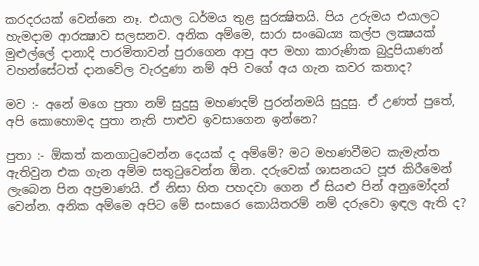කරදරයක් වෙන්නෙ නෑ. එයාල ධර්මය තුළ සුරක්‍ෂිතයි. පිය උරුමය එයාලට හැමදාම ආරක්‍ෂාව සලසනව. අනික අම්මෙ, සාරා සංඛෙය්‍ය කල්ප ලක්‍ෂයක් මුළුල්ලේ දානාදි පාරමිතාවන් පුරාගෙන ආපු අප මහා කාරුණික බුදුපියාණන් වහන්සේටත් දානවේල වැරදුණා නම් අපි වගේ අය ගැන කවර කතාද?

මව :- අනේ මගෙ පුතා නම් සුදුසු මහණදම් පුරන්නමයි සුදුසු. ඒ උණත් පුතේ, අපි කොහොමද පුතා නැති පාළුව ඉවසාගෙන ඉන්නෙ?

පුතා :- ඕකත් කනගාටුවෙන්න දෙයක් ද අම්මේ? මට මහණවීමට කැමැත්ත ඇතිවුන එක ගැන අම්ම සතුටුවෙන්න ඕන. දරුවෙක් ශාසනයට පූජ කිරීමෙන් ලැබෙන පින අප්‍රමාණයි. ඒ නිසා හිත පහදවා ගෙන ඒ සියළු පින් අනුමෝදන් වෙන්න. අනික අම්මෙ අපිට මේ සංසාරෙ කොයිතරම් නම් දරුවො ඉඳල ඇති ද?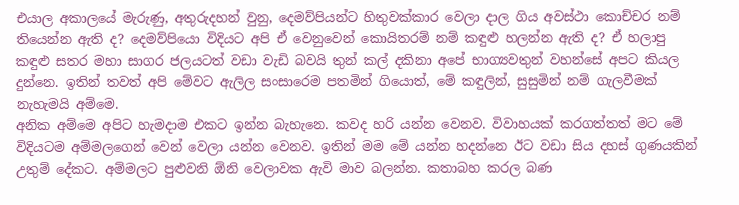එයාල අකාලයේ මැරුණු, අතුරුදහන් වුනු, දෙමව්පියන්ට හිතුවක්කාර වෙලා දාල ගිය අවස්ථා කොච්චර නම් තියෙන්න ඇති ද? දෙමව්පියො විදියට අපි ඒ වෙනුවෙන් කොයිතරම් නම් කඳුළු හලන්න ඇති ද? ඒ හලාපු කඳුළු සතර මහා සාගර ජලයටත් වඩා වැඩි බවයි තුන් කල් දකිනා අපේ භාග්‍යවතුන් වහන්සේ අපට කියල දුන්නෙ. ඉතින් තවත් අපි මේවට ඇලිල සංසාරෙම පතමින් ගියොත්, මේ කඳුලින්, සුසුමින් නම් ගැලවීමක් නැහැමයි අම්මෙ.
අනික අම්මෙ අපිට හැමදාම එකට ඉන්න බැහැනෙ. කවද හරි යන්න වෙනව. විවාහයක් කරගත්තත් මට මේ විදියටම අම්මලගෙන් වෙන් වෙලා යන්න වෙනව. ඉතින් මම මේ යන්න හදන්නෙ ඊට වඩා සිය දහස් ගුණයකින් උතුම් දේකට. අම්මලට පුළුවනි ඕනි වෙලාවක ඇවි මාව බලන්න. කතාබහ කරල බණ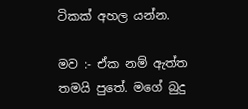ටිකක් අහල යන්න.

මව :- ඒක නම් ඇත්ත තමයි පුතේ. මගේ බුදු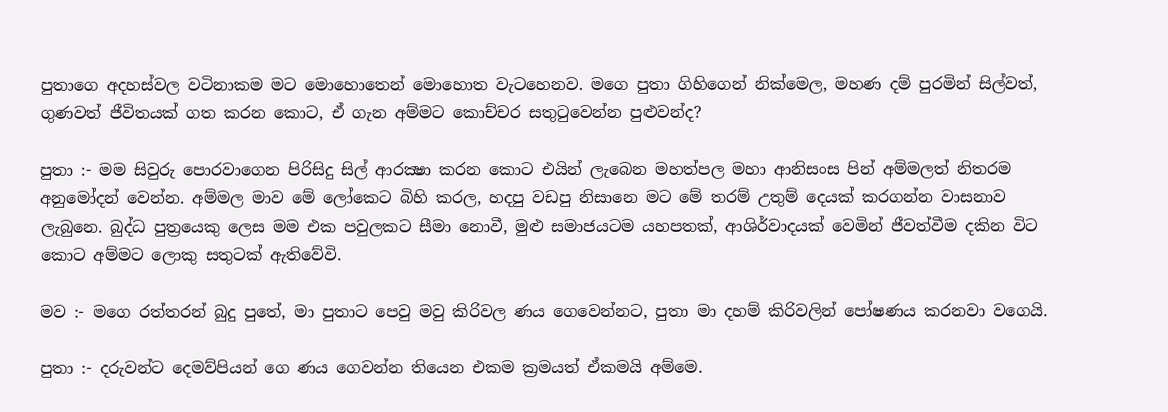පුතාගෙ අදහස්වල වටිනාකම මට මොහොතෙන් මොහොත වැටහෙනව. මගෙ පුතා ගිහිගෙන් නික්මෙල, මහණ දම් පුරමින් සිල්වත්, ගුණවත් ජීවිතයක් ගත කරන කොට, ඒ ගැන අම්මට කොච්චර සතුටුවෙන්න පුළුවන්ද?

පුතා :- මම සිවුරු පොරවාගෙන පිරිසිදු සිල් ආරක්‍ෂා කරන කොට එයින් ලැබෙන මහත්පල මහා ආනිසංස පින් අම්මලත් නිතරම අනුමෝදන් වෙන්න. අම්මල මාව මේ ලෝකෙට බිහි කරල, හදපු වඩපු නිසානෙ මට මේ තරම් උතුම් දෙයක් කරගන්න වාසනාව ලැබුනෙ. බුද්ධ පුත්‍රයෙකු ලෙස මම එක පවුලකට සීමා නොවී, මුළු සමාජයටම යහපතක්, ආශිර්වාදයක් වෙමින් ජීවත්වීම දකින විට කොට අම්මට ලොකු සතුටක් ඇතිවේවි.

මව :- මගෙ රත්තරන් බුදු පුතේ, මා පුතාට පෙවු මවු කිරිවල ණය ගෙවෙන්නට, පුතා මා දහම් කිරිවලින් පෝෂණය කරනවා වගෙයි.

පුතා :- දරුවන්ට දෙමව්පියන් ගෙ ණය ගෙවන්න තියෙන එකම ක්‍රමයත් ඒකමයි අම්මෙ.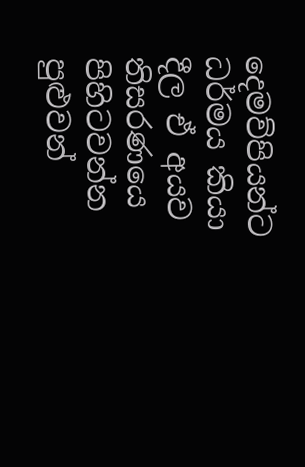දෙමව්පියන්ට ධර්මය කියා දීල ඒ අයව තිසරණයෙ පිහිටවන්න පුළුවන්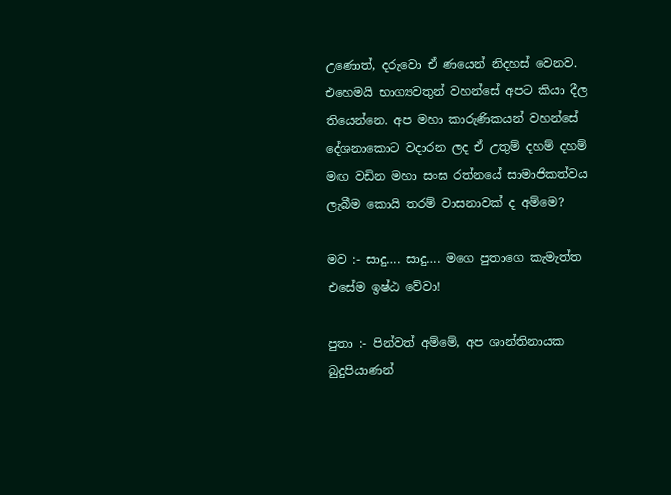උණොත්, දරුවො ඒ ණයෙන් නිදහස් වෙනව. එහෙමයි භාග්‍යවතුන් වහන්සේ අපට කියා දීල තියෙන්නෙ. අප මහා කාරුණිකයන් වහන්සේ දේශනාකොට වදාරන ලද ඒ උතුම් දහම් දහම් මඟ වඩින මහා සංඝ රත්නයේ සාමාජිකත්වය ලැබීම කොයි තරම් වාසනාවක් ද අම්මෙ?

මව :- සාදු…. සාදු…. මගෙ පුතාගෙ කැමැත්ත එසේම ඉෂ්ඨ වේවා!

පුතා :- පින්වත් අම්මේ, අප ශාන්තිනායක බුදුපියාණන්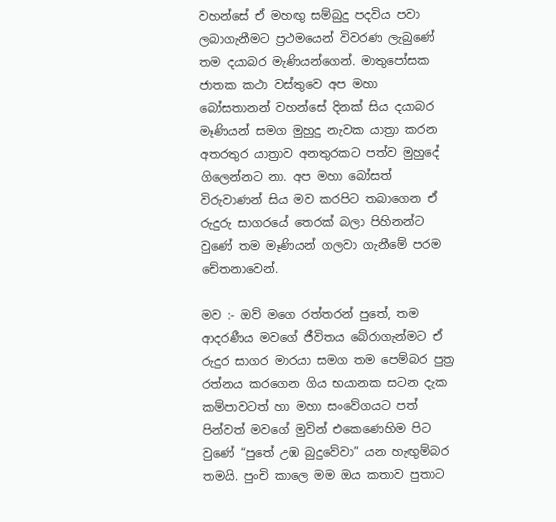වහන්සේ ඒ මහඟු සම්බුදු පදවිය පවා ලබාගැනීමට ප්‍රථමයෙන් විවරණ ලැබුණේ තම දයාබර මැණියන්ගෙන්. මාතුපෝසක ජාතක කථා වස්තුවෙ අප මහා බෝසතානන් වහන්සේ දිනක් සිය දයාබර මෑණියන් සමග මුහුදු නැවක යාත්‍රා කරන අතරතුර යාත්‍රාව අනතුරකට පත්ව මුහුදේ ගිලෙන්නට නා. අප මහා බෝසත් විරුවාණන් සිය මව කරපිට තබාගෙන ඒ රුදුරු සාගරයේ තෙරක් බලා පිහිනන්ට වුණේ තම මෑණියන් ගලවා ගැනීමේ පරම චේතනාවෙන්.

මව :- ඔව් මගෙ රත්තරන් පුතේ, තම ආදරණීය මවගේ ජීවිතය බේරාගැන්මට ඒ රුදුර සාගර මාරයා සමග තම පෙම්බර පුත්‍ර රත්නය කරගෙන ගිය භයානක සටන දැක කම්පාවටත් හා මහා සංවේගයට පත් පින්වත් මවගේ මුවින් එකෙණෙහිම පිට වුණේ “පුතේ උඹ බුදුවේවා” යන හැඟුම්බර තමයි. පුංචි කාලෙ මම ඔය කතාව පුතාට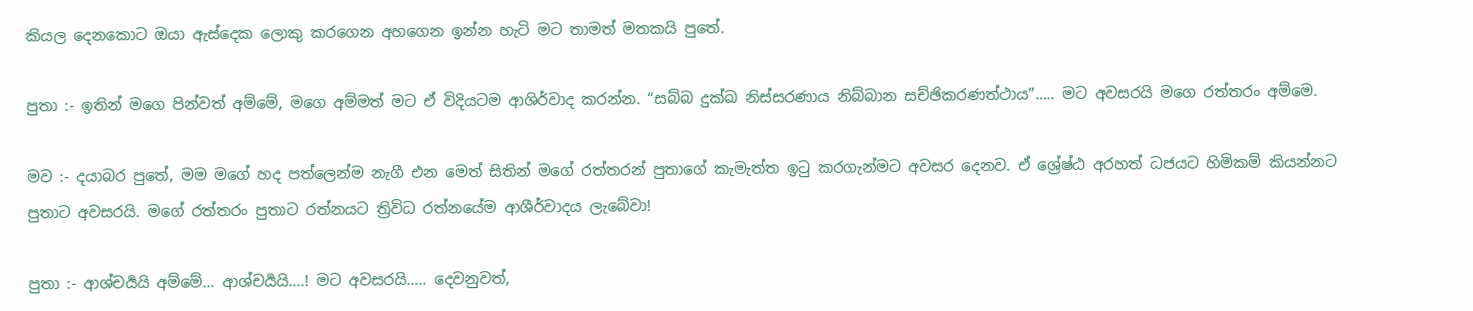කියල දෙනකොට ඔයා ඇස්දෙක ලොකු කරගෙන අහගෙන ඉන්න හැටි මට තාමත් මතකයි පුතේ.

පුතා :- ඉතින් මගෙ පින්වත් අම්මේ, මගෙ අම්මත් මට ඒ විදියටම ආශිර්වාද කරන්න. “සබ්බ දුක්ඛ නිස්සරණාය නිබ්බාන සච්ඡිකරණත්ථාය”….. මට අවසරයි මගෙ රත්තරං අම්මෙ.

මව :- දයාබර පුතේ, මම මගේ හද පත්ලෙන්ම නැගී එන මෙත් සිතින් මගේ රත්තරන් පුතාගේ කැමැත්ත ඉටු කරගැන්මට අවසර දෙනව. ඒ ශ්‍රේෂ්ඨ අරහත් ධජයට හිමිකම් කියන්නට පුතාට අවසරයි. මගේ රත්තරං පුතාට රත්නයට ත්‍රිවිධ රත්නයේම ආශීර්වාදය ලැබේවා!

පුතා :- ආශ්චර්‍යයි අම්මේ… ආශ්චර්‍යයි….! මට අවසරයි….. දෙවනුවත්,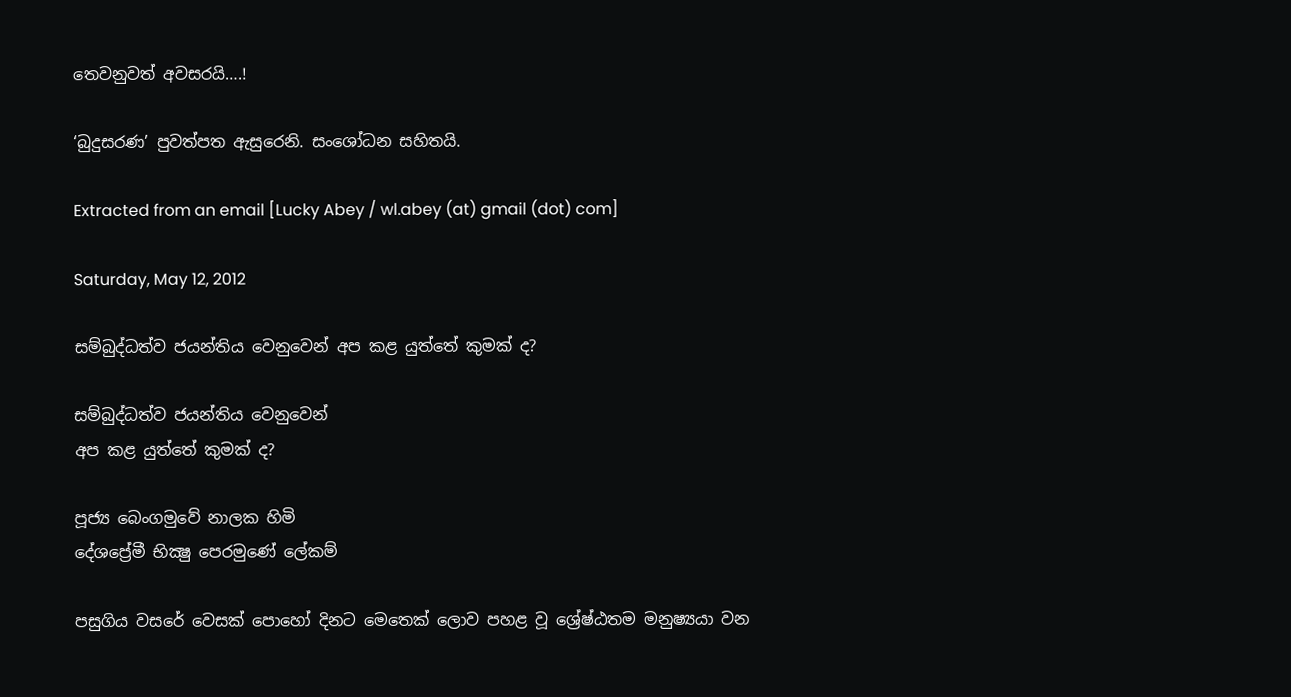තෙවනුවත් අවසරයි….!

‘බුදුසරණ’ පුවත්පත ඇසුරෙනි. සංශෝධන සහිතයි.

Extracted from an email [Lucky Abey / wl.abey (at) gmail (dot) com]

Saturday, May 12, 2012

සම්බුද්ධත්ව ජයන්තිය වෙනුවෙන් අප කළ යුත්තේ කුමක්‌ ද?

සම්බුද්ධත්ව ජයන්තිය වෙනුවෙන්
අප කළ යුත්තේ කුමක්‌ ද?

පූජ්‍ය බෙංගමුවේ නාලක හිමි
දේශප්‍රේමී භික්‍ෂු පෙරමුණේ ලේකම්

පසුගිය වසරේ වෙසක්‌ පොහෝ දිනට මෙතෙක්‌ ලොව පහළ වූ ශ්‍රේෂ්ඨතම මනුෂ්‍යයා වන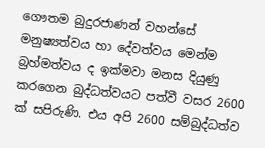ගෞතම බුදුරජාණන් වහන්සේ මනුෂ්‍යත්වය හා දේවත්වය මෙන්ම බ්‍රහ්මත්වය ද ඉක්‌මවා මනස දියුණු කරගෙන බුද්ධත්වයට පත්වී වසර 2600 ක්‌ සපිරුණි. එය අපි 2600 සම්බුද්ධත්ව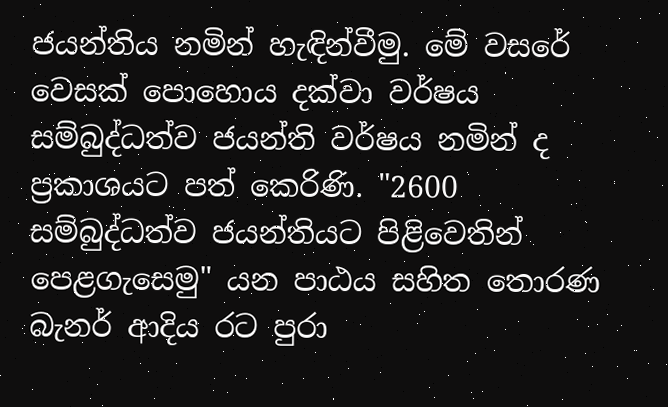ජයන්තිය නමින් හැඳින්වීමු. මේ වසරේ වෙසක්‌ පොහොය දක්‌වා වර්ෂය සම්බුද්ධත්ව ජයන්ති වර්ෂය නමින් ද ප්‍රකාශයට පත් කෙරිණි. "2600 සම්බුද්ධත්ව ජයන්තියට පිළිවෙතින් පෙළගැසෙමු" යන පාඨය සහිත තොරණ බැනර් ආදිය රට පුරා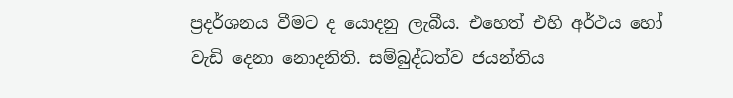ප්‍රදර්ශනය වීමට ද යොදනු ලැබීය. එහෙත් එහි අර්ථය හෝ වැඩි දෙනා නොදනිති. සම්බුද්ධත්ව ජයන්තිය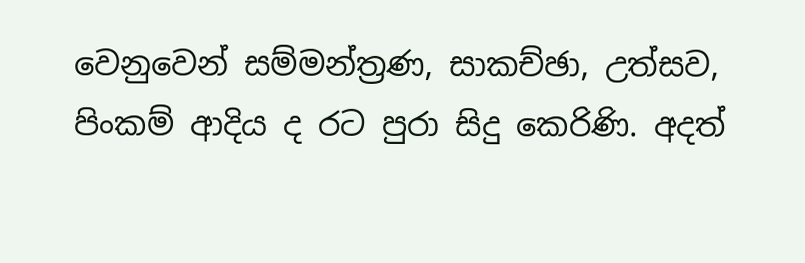වෙනුවෙන් සම්මන්ත්‍රණ, සාකච්ඡා, උත්සව, පිංකම් ආදිය ද රට පුරා සිදු කෙරිණි. අදත්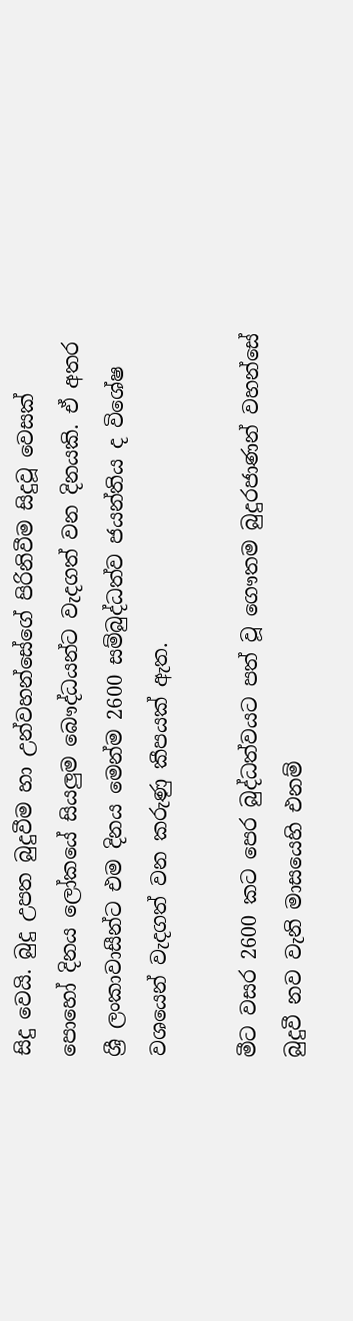සිදු වෙයි. බුදු උපත බුදුවීම හා උන්වහන්සේගේ පිරිනිවීම සිදුවූ වෙසක්‌ පොහෝ දිනය ලෝකයේ සියලුම බෞද්ධයන්ට වැදගත් වන දිනයකි. ඒ අතර ශ්‍රී ලංකාවාසීන්ට එම දිනය මෙන්ම 2600 සම්බුද්ධත්ව ජයන්තිය ද විශේෂ වශයෙන් වැදගත් වන කරුණු කීපයක්‌ ඇත.

මීට වසර 2600 කට පෙර බුද්ධත්වයට පත් වූ ගෞතම බුදුරජාණන් වහන්සේ බුදුවී නව වැනි මාසයෙහි එනම්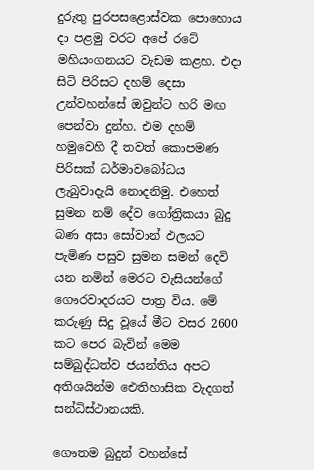දුරුතු පුරපසළොස්‌වක පොහොය දා පළමු වරට අපේ රටේ මහියංගනයට වැඩම කළහ. එදා සිටි පිරිසට දහම් දෙසා උන්වහන්සේ ඔවුන්ට හරි මඟ පෙන්වා දුන්හ. එම දහම් හමුවෙහි දී තවත් කොපමණ පිරිසක්‌ ධර්මාවබෝධය ලැබුවාදැයි නොදනිමු. එහෙත් සුමන නම් දේව ගෝත්‍රිකයා බුදු බණ අසා සෝවාන් ඵලයට පැමිණ පසුව සුමන සමන් දෙවි යන නමින් මෙරට වැසියන්ගේ ගෞරවාදරයට පාත්‍ර විය. මේ කරුණු සිදු වූයේ මීට වසර 2600 කට පෙර බැවින් මෙම සම්බුද්ධත්ව ජයන්තිය අපට අතිශයින්ම ඓතිහාසික වැදගත් සන්ධිස්‌ථානයකි.

ගෞතම බුදුන් වහන්සේ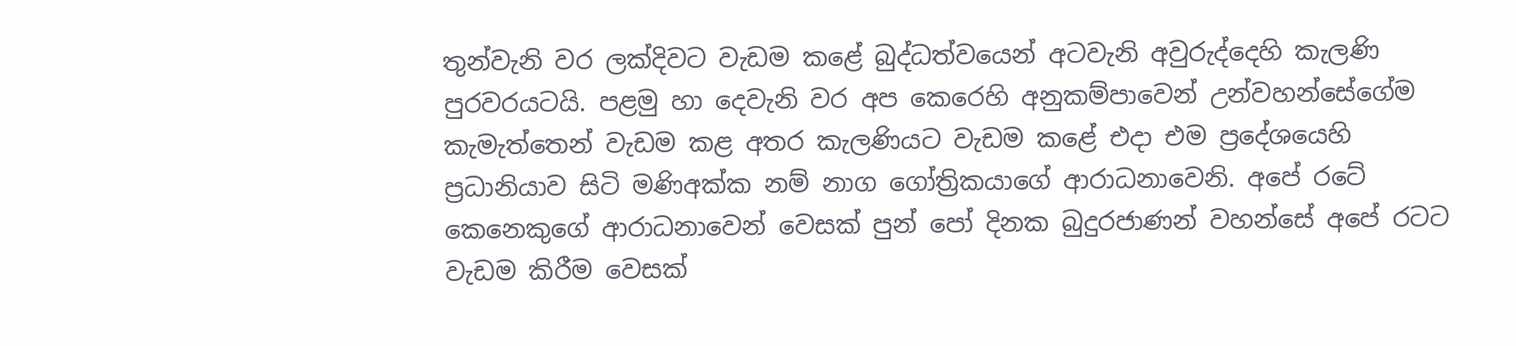තුන්වැනි වර ලක්‌දිවට වැඩම කළේ බුද්ධත්වයෙන් අටවැනි අවුරුද්දෙහි කැලණි පුරවරයටයි. පළමු හා දෙවැනි වර අප කෙරෙහි අනුකම්පාවෙන් උන්වහන්සේගේම කැමැත්තෙන් වැඩම කළ අතර කැලණියට වැඩම කළේ එදා එම ප්‍රදේශයෙහි ප්‍රධානියාව සිටි මණිඅක්‌ක නම් නාග ගෝත්‍රිකයාගේ ආරාධනාවෙනි. අපේ රටේ කෙනෙකුගේ ආරාධනාවෙන් වෙසක්‌ පුන් පෝ දිනක බුදුරජාණන් වහන්සේ අපේ රටට වැඩම කිරීම වෙසක්‌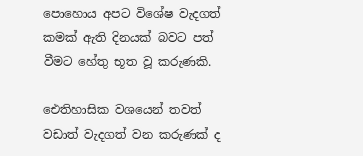පොහොය අපට විශේෂ වැදගත් කමක්‌ ඇති දිනයක්‌ බවට පත් වීමට හේතු භූත වූ කරුණකි.

ඓතිහාසික වශයෙන් තවත් වඩාත් වැදගත් වන කරුණක්‌ ද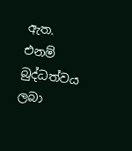ඇත. එනම් බුද්ධත්වය ලබා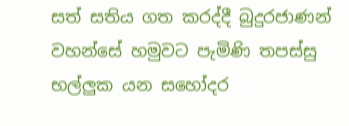සත් සතිය ගත කරද්දී බුදුරජාණන් වහන්සේ හමුවට පැමිණි තපස්‌සු භල්ලුක යන සහෝදර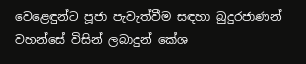වෙළෙඳුන්ට පූජා පැවැත්වීම සඳහා බුදුරජාණන් වහන්සේ විසින් ලබාදුන් කේශ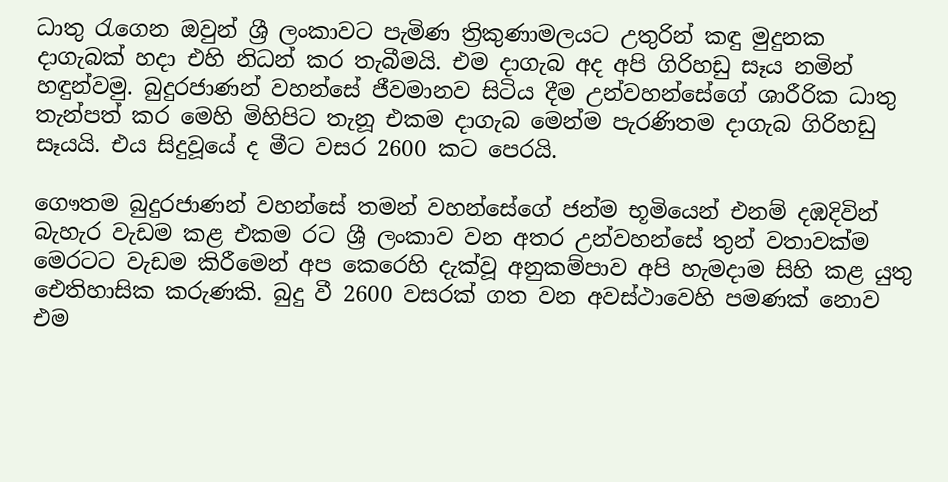ධාතු රැගෙන ඔවුන් ශ්‍රී ලංකාවට පැමිණ ත්‍රිකුණාමලයට උතුරින් කඳු මුදුනක දාගැබක්‌ හදා එහි නිධන් කර තැබීමයි. එම දාගැබ අද අපි ගිරිහඩු සෑය නමින් හඳුන්වමු. බුදුරජාණන් වහන්සේ ජීවමානව සිටිය දීම උන්වහන්සේගේ ශාරීරික ධාතු තැන්පත් කර මෙහි මිහිපිට තැනූ එකම දාගැබ මෙන්ම පැරණිතම දාගැබ ගිරිහඩු සෑයයි. එය සිදුවූයේ ද මීට වසර 2600 කට පෙරයි.

ගෞතම බුදුරජාණන් වහන්සේ තමන් වහන්සේගේ ජන්ම භූමියෙන් එනම් දඹදිවින් බැහැර වැඩම කළ එකම රට ශ්‍රී ලංකාව වන අතර උන්වහන්සේ තුන් වතාවක්‌ම මෙරටට වැඩම කිරීමෙන් අප කෙරෙහි දැක්‌වූ අනුකම්පාව අපි හැමදාම සිහි කළ යුතු ඓතිහාසික කරුණකි. බුදු වී 2600 වසරක්‌ ගත වන අවස්‌ථාවෙහි පමණක්‌ නොව එම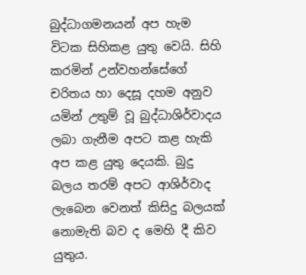බුද්ධාගමනයන් අප හැම විටක සිහිකළ යුතු වෙයි. සිහි කරමින් උන්වහන්සේගේ චරිතය හා දෙසූ දහම අනුව යමින් උතුම් වූ බුද්ධාශිර්වාදය ලබා ගැනීම අපට කළ හැකි අප කළ යුතු දෙයකි. බුදු බලය තරම් අපට ආශිර්වාද ලැබෙන වෙනත් කිසිදු බලයක්‌ නොමැති බව ද මෙහි දී කිව යුතුය.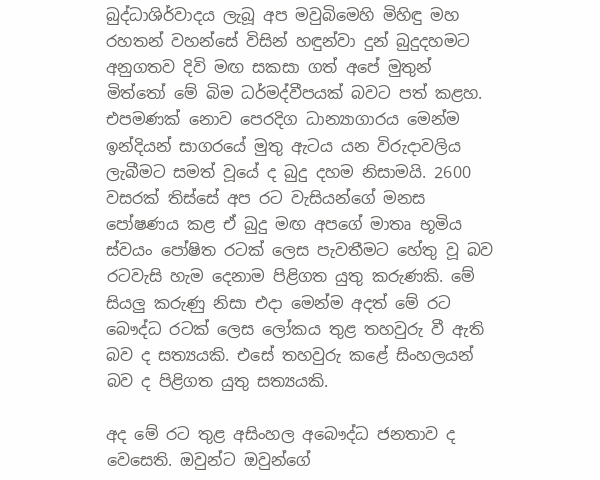බුද්ධාශිර්වාදය ලැබූ අප මවුබිමෙහි මිහිඳු මහ රහතන් වහන්සේ විසින් හඳුන්වා දුන් බුදුදහමට අනුගතව දිවි මඟ සකසා ගත් අපේ මුතුන් මිත්තෝ මේ බිම ධර්මද්වීපයක්‌ බවට පත් කළහ. එපමණක්‌ නොව පෙරදිග ධාන්‍යාගාරය මෙන්ම ඉන්දියන් සාගරයේ මුතු ඇටය යන විරුදාවලිය ලැබීමට සමත් වූයේ ද බුදු දහම නිසාමයි. 2600 වසරක්‌ තිස්‌සේ අප රට වැසියන්ගේ මනස පෝෂණය කළ ඒ බුදු මඟ අපගේ මාතෘ භූමිය ස්‌වයං පෝෂිත රටක්‌ ලෙස පැවතීමට හේතු වූ බව රටවැසි හැම දෙනාම පිළිගත යුතු කරුණකි. මේ සියලු කරුණු නිසා එදා මෙන්ම අදත් මේ රට බෞද්ධ රටක්‌ ලෙස ලෝකය තුළ තහවුරු වී ඇති බව ද සත්‍යයකි. එසේ තහවුරු කළේ සිංහලයන් බව ද පිළිගත යුතු සත්‍යයකි.

අද මේ රට තුළ අසිංහල අබෞද්ධ ජනතාව ද වෙසෙති. ඔවුන්ට ඔවුන්ගේ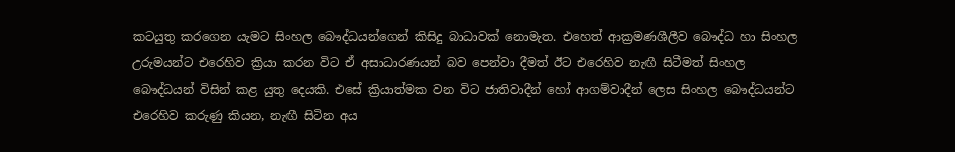කටයුතු කරගෙන යැමට සිංහල බෞද්ධයන්ගෙන් කිසිදු බාධාවක්‌ නොමැත. එහෙත් ආක්‍රමණශීලීව බෞද්ධ හා සිංහල උරුමයන්ට එරෙහිව ක්‍රියා කරන විට ඒ අසාධාරණයන් බව පෙන්වා දීමත් ඊට එරෙහිව නැඟී සිටීමත් සිංහල බෞද්ධයන් විසින් කළ යුතු දෙයකි. එසේ ක්‍රියාත්මක වන විට ජාතිවාදීන් හෝ ආගම්වාදීන් ලෙස සිංහල බෞද්ධයන්ට එරෙහිව කරුණු කියන, නැඟී සිටින අය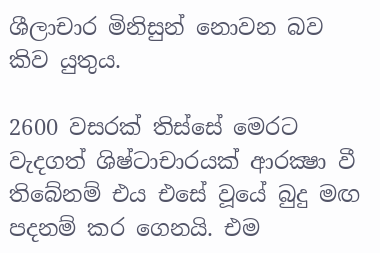ශීලාචාර මිනිසුන් නොවන බව කිව යුතුය.

2600 වසරක්‌ තිස්‌සේ මෙරට වැදගත් ශිෂ්ටාචාරයක්‌ ආරක්‍ෂා වී තිබේනම් එය එසේ වූයේ බුදු මඟ පදනම් කර ගෙනයි. එම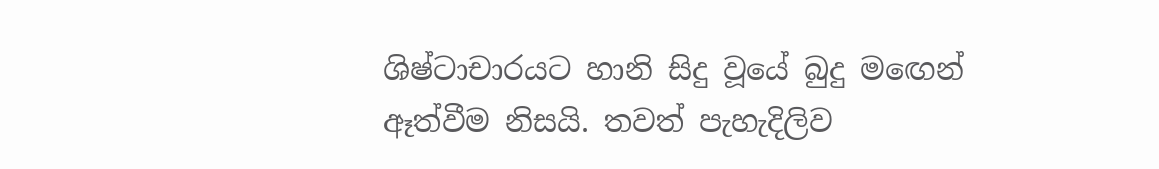ශිෂ්ටාචාරයට හානි සිදු වූයේ බුදු මඟෙන් ඈත්වීම නිසයි. තවත් පැහැදිලිව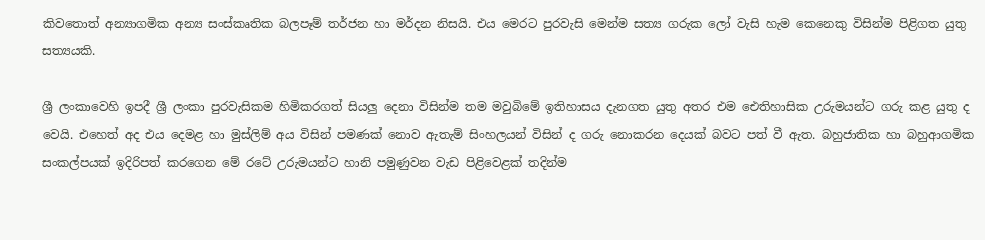කිවතොත් අන්‍යාගමික අන්‍ය සංස්‌කෘතික බලපෑම් තර්ජන හා මර්දන නිසයි. එය මෙරට පුරවැසි මෙන්ම සත්‍ය ගරුක ලෝ වැසි හැම කෙනෙකු විසින්ම පිළිගත යුතු සත්‍යයකි.

ශ්‍රී ලංකාවෙහි ඉපදී ශ්‍රී ලංකා පුරවැසිකම හිමිකරගත් සියලු දෙනා විසින්ම තම මවුබිමේ ඉතිහාසය දැනගත යුතු අතර එම ඓතිහාසික උරුමයන්ට ගරු කළ යුතු ද වෙයි. එහෙත් අද එය දෙමළ හා මුස්‌ලිම් අය විසින් පමණක්‌ නොව ඇතැම් සිංහලයන් විසින් ද ගරු නොකරන දෙයක්‌ බවට පත් වී ඇත. බහුජාතික හා බහුආගමික සංකල්පයක්‌ ඉදිරිපත් කරගෙන මේ රටේ උරුමයන්ට හානි පමුණුවන වැඩ පිළිවෙළක්‌ තදින්ම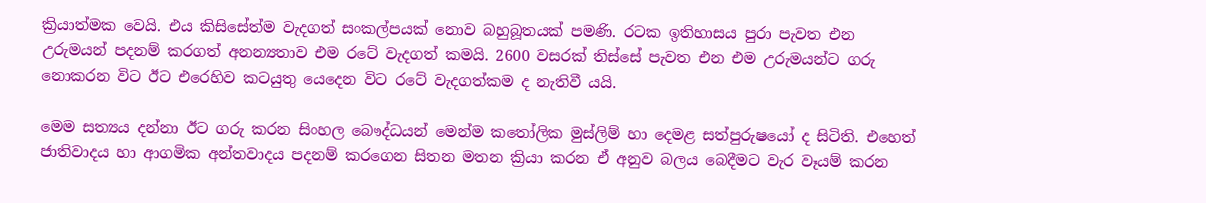ක්‍රියාත්මක වෙයි. එය කිසිසේත්ම වැදගත් සංකල්පයක්‌ නොව බහුබූතයක්‌ පමණි. රටක ඉතිහාසය පුරා පැවත එන උරුමයන් පදනම් කරගත් අනන්‍යතාව එම රටේ වැදගත් කමයි. 2600 වසරක්‌ තිස්‌සේ පැවත එන එම උරුමයන්ට ගරු නොකරන විට ඊට එරෙහිව කටයුතු යෙදෙන විට රටේ වැදගත්කම ද නැතිවී යයි.

මෙම සත්‍යය දන්නා ඊට ගරු කරන සිංහල බෞද්ධයන් මෙන්ම කතෝලික මුස්‌ලිම් හා දෙමළ සත්පුරුෂයෝ ද සිටිති. එහෙත් ජාතිවාදය හා ආගමික අන්තවාදය පදනම් කරගෙන සිතන මතන ක්‍රියා කරන ඒ අනුව බලය බෙදීමට වැර වෑයම් කරන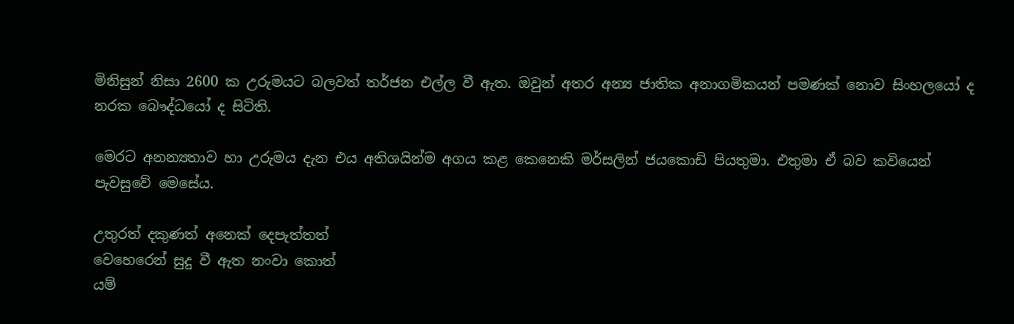මිනිසුන් නිසා 2600 ක උරුමයට බලවත් තර්ජන එල්ල වී ඇත. ඔවුන් අතර අන්‍ය ජාතික අනාගමිකයන් පමණක්‌ නොව සිංහලයෝ ද නරක බෞද්ධයෝ ද සිටිති.

මෙරට අනන්‍යතාව හා උරුමය දැන එය අතිශයින්ම අගය කළ කෙනෙකි මර්සලින් ජයකොඩි පියතුමා. එතුමා ඒ බව කවියෙන් පැවසුවේ මෙසේය.

උතුරත් දකුණත් අනෙක්‌ දෙපැත්තත්
වෙහෙරෙන් සුදු වී ඇත නංවා කොත්
යම්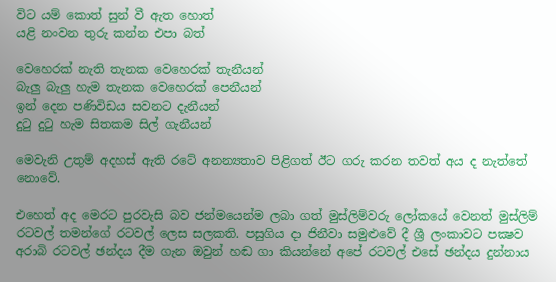විට යම් කොත් සුන් වී ඇත හොත්
යළි නංවන තුරු කන්න එපා බත්

වෙහෙරක්‌ නැති තැනක වෙහෙරක්‌ තැනීයන්
බැලු බැලු හැම තැනක වෙහෙරක්‌ පෙනීයන්
ඉන් දෙන පණිවිඩය සවනට දැනීයන්
දුටු දුටු හැම සිතකම සිල් ගැනීයන්

මෙවැනි උතුම් අදහස්‌ ඇති රටේ අනන්‍යතාව පිළිගත් ඊට ගරු කරන තවත් අය ද නැත්තේ නොවේ.

එහෙත් අද මෙරට පුරවැසි බව ජන්මයෙන්ම ලබා ගත් මුස්‌ලිම්වරු ලෝකයේ වෙනත් මුස්‌ලිම් රටවල් තමන්ගේ රටවල් ලෙස සලකති. පසුගිය දා ජිනීවා සමුළුවේ දී ශ්‍රී ලංකාවට පක්‍ෂව අරාබි රටවල් ඡන්දය දීම ගැන ඔවුන් හඬ ගා කියන්නේ අපේ රටවල් එසේ ඡන්දය දුන්නාය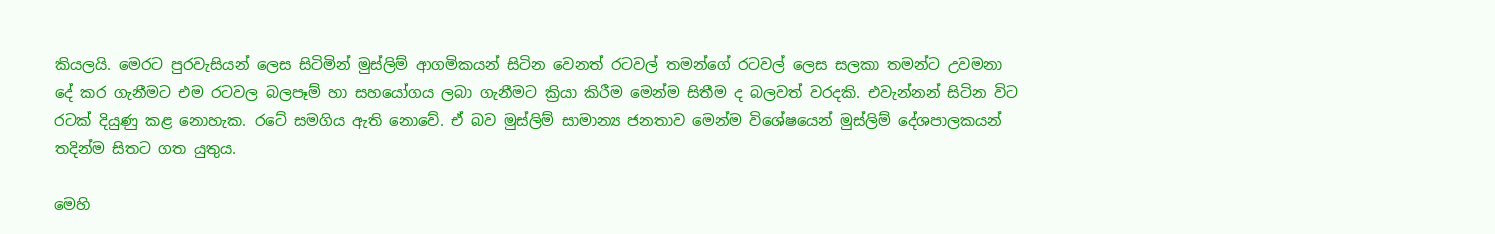කියලයි. මෙරට පුරවැසියන් ලෙස සිටිමින් මුස්‌ලිම් ආගමිකයන් සිටින වෙනත් රටවල් තමන්ගේ රටවල් ලෙස සලකා තමන්ට උවමනා දේ කර ගැනීමට එම රටවල බලපෑම් හා සහයෝගය ලබා ගැනීමට ක්‍රියා කිරීම මෙන්ම සිතීම ද බලවත් වරදකි. එවැන්නන් සිටින විට රටක්‌ දියුණු කළ නොහැක. රටේ සමගිය ඇති නොවේ. ඒ බව මුස්‌ලිම් සාමාන්‍ය ජනතාව මෙන්ම විශේෂයෙන් මුස්‌ලිම් දේශපාලකයන් තදින්ම සිතට ගත යුතුය.

මෙහි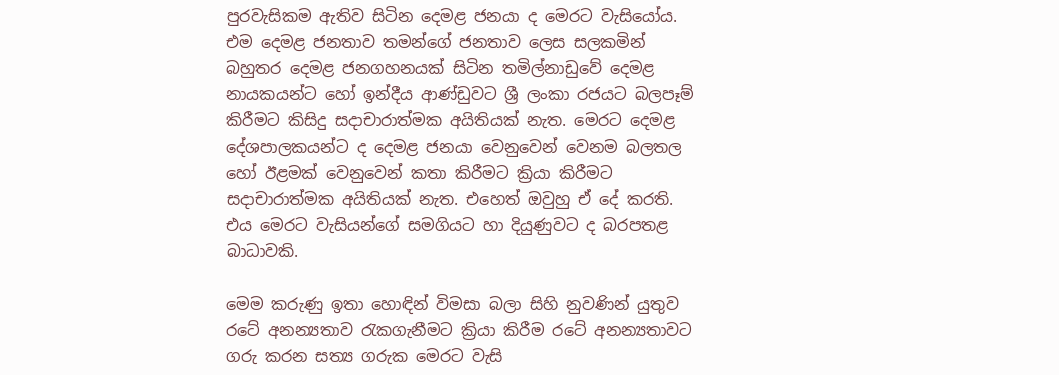පුරවැසිකම ඇතිව සිටින දෙමළ ජනයා ද මෙරට වැසියෝය. එම දෙමළ ජනතාව තමන්ගේ ජනතාව ලෙස සලකමින් බහුතර දෙමළ ජනගහනයක්‌ සිටින තමිල්නාඩුවේ දෙමළ නායකයන්ට හෝ ඉන්දීය ආණ්‌ඩුවට ශ්‍රී ලංකා රජයට බලපෑම් කිරීමට කිසිදු සදාචාරාත්මක අයිතියක්‌ නැත. මෙරට දෙමළ දේශපාලකයන්ට ද දෙමළ ජනයා වෙනුවෙන් වෙනම බලතල හෝ ඊළමක්‌ වෙනුවෙන් කතා කිරීමට ක්‍රියා කිරීමට සදාචාරාත්මක අයිතියක්‌ නැත. එහෙත් ඔවුහු ඒ දේ කරති. එය මෙරට වැසියන්ගේ සමගියට හා දියුණුවට ද බරපතළ බාධාවකි.

මෙම කරුණු ඉතා හොඳින් විමසා බලා සිහි නුවණින් යුතුව රටේ අනන්‍යතාව රැකගැනීමට ක්‍රියා කිරීම රටේ අනන්‍යතාවට ගරු කරන සත්‍ය ගරුක මෙරට වැසි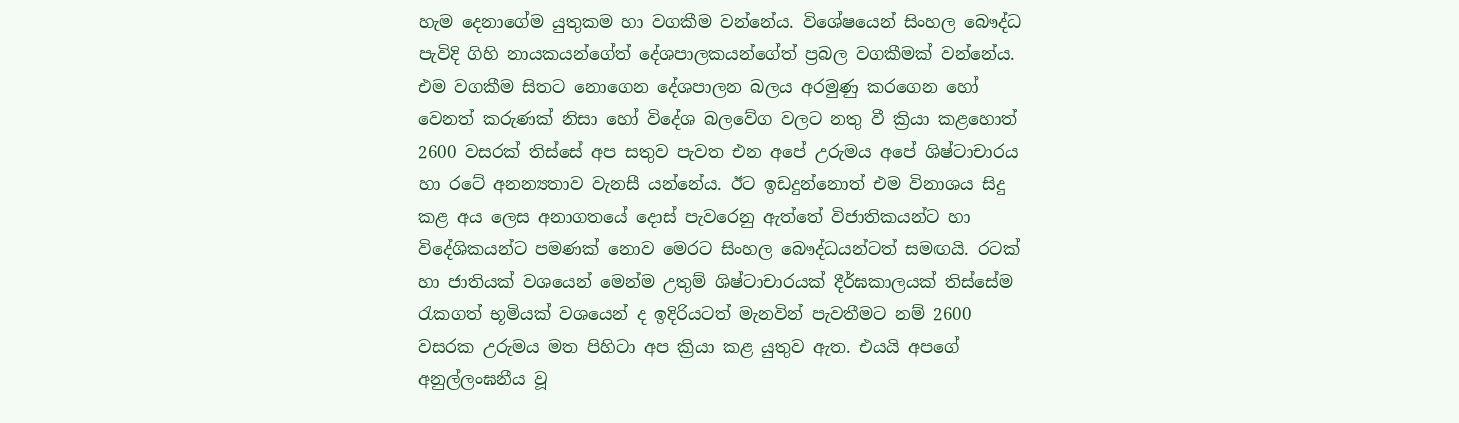හැම දෙනාගේම යුතුකම හා වගකීම වන්නේය. විශේෂයෙන් සිංහල බෞද්ධ පැවිදි ගිහි නායකයන්ගේත් දේශපාලකයන්ගේත් ප්‍රබල වගකීමක්‌ වන්නේය. එම වගකීම සිතට නොගෙන දේශපාලන බලය අරමුණු කරගෙන හෝ වෙනත් කරුණක්‌ නිසා හෝ විදේශ බලවේග වලට නතු වී ක්‍රියා කළහොත් 2600 වසරක්‌ තිස්‌සේ අප සතුව පැවත එන අපේ උරුමය අපේ ශිෂ්ටාචාරය හා රටේ අනන්‍යතාව වැනසී යන්නේය. ඊට ඉඩදුන්නොත් එම විනාශය සිදු කළ අය ලෙස අනාගතයේ දොස්‌ පැවරෙනු ඇත්තේ විජාතිකයන්ට හා විදේශිකයන්ට පමණක්‌ නොව මෙරට සිංහල බෞද්ධයන්ටත් සමඟයි. රටක්‌ හා ජාතියක්‌ වශයෙන් මෙන්ම උතුම් ශිෂ්ටාචාරයක්‌ දීර්ඝකාලයක්‌ තිස්‌සේම රැකගත් භූමියක්‌ වශයෙන් ද ඉදිරියටත් මැනවින් පැවතීමට නම් 2600 වසරක උරුමය මත පිහිටා අප ක්‍රියා කළ යුතුව ඇත. එයයි අපගේ අනුල්ලංඝනීය වූ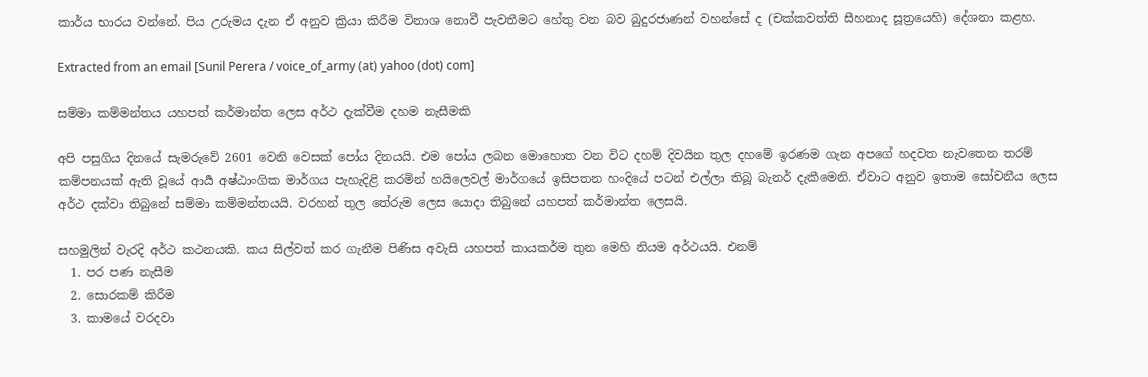කාර්ය භාරය වන්නේ. පිය උරුමය දැන ඒ අනුව ක්‍රියා කිරීම විනාශ නොවී පැවතීමට හේතු වන බව බුදුරජාණන් වහන්සේ ද (චක්‌කවත්ති සීහනාද සූත්‍රයෙහි) දේශනා කළහ.

Extracted from an email [Sunil Perera / voice_of_army (at) yahoo (dot) com]

සම්මා කම්මන්තය යහපත් කර්මාන්ත ලෙස අර්ථ දැක්වීම දහම නැසීමකි

අපි පසුගිය දිනයේ සැමරුවේ 2601 වෙනි වෙසක් පෝය දිනයයි. එම පෝය ලබන මොහොත වන විට දහම් දිවයින තුල දහමේ ඉරණම ගැන අපගේ හදවත නැවතෙන තරම් කම්පනයක් ඇති වූයේ ආර්‍ය අෂ්ඨාංගික මාර්ගය පැහැදිළි කරමින් හයිලෙවල් මාර්ගයේ ඉසිපතන හංදියේ පටන් එල්ලා තිබූ බැනර් දැකීමෙනි. ඒවාට අනුව ඉතාම සෝචනීය ලෙස අර්ථ දක්වා තිබුනේ සම්මා කම්මන්තයයි. වරහන් තුල තේරුම ලෙස යොදා තිබුනේ යහපත් කර්මාන්ත ලෙසයි.

සහමුලින් වැරදි අර්ථ කථනයකි. කය සිල්වත් කර ගැනීම පිණිස අවැසි යහපත් කායකර්ම තුන මෙහි නියම අර්ථයයි. එනම්
  1. පර පණ නැසීම
  2. සොරකම් කිරීම
  3. කාමයේ වරදවා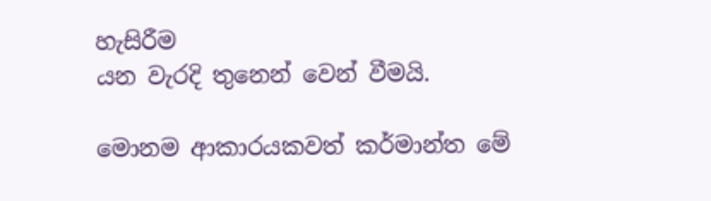හැසිරීම
යන වැරදි තුනෙන් වෙන් වීමයි.

මොනම ආකාරයකවත් කර්මාන්ත මේ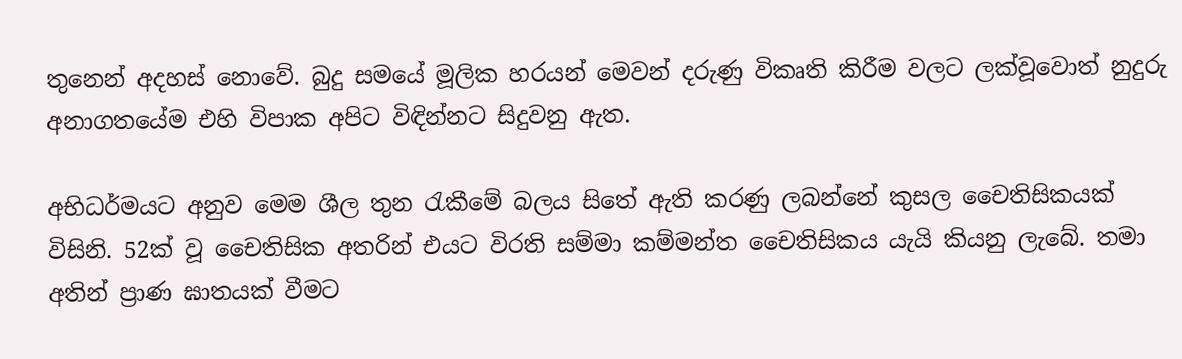තුනෙන් අදහස් නොවේ. බුදු සමයේ මූලික හරයන් මෙවන් දරුණු විකෘති කිරීම වලට ලක්වූවොත් නුදුරු අනාගතයේම එහි විපාක අපිට විඳින්නට සිදුවනු ඇත.

අභිධර්මයට අනුව මෙම ශීල තුන රැකීමේ බලය සිතේ ඇති කරණු ලබන්නේ කුසල චෛතිසිකයක් විසිනි. 52ක් වූ චෛතිසික අතරින් එයට විරති සම්මා කම්මන්ත චෛතිසිකය යැයි කියනු ලැබේ. තමා අතින් ප්‍රාණ ඝාතයක් වීමට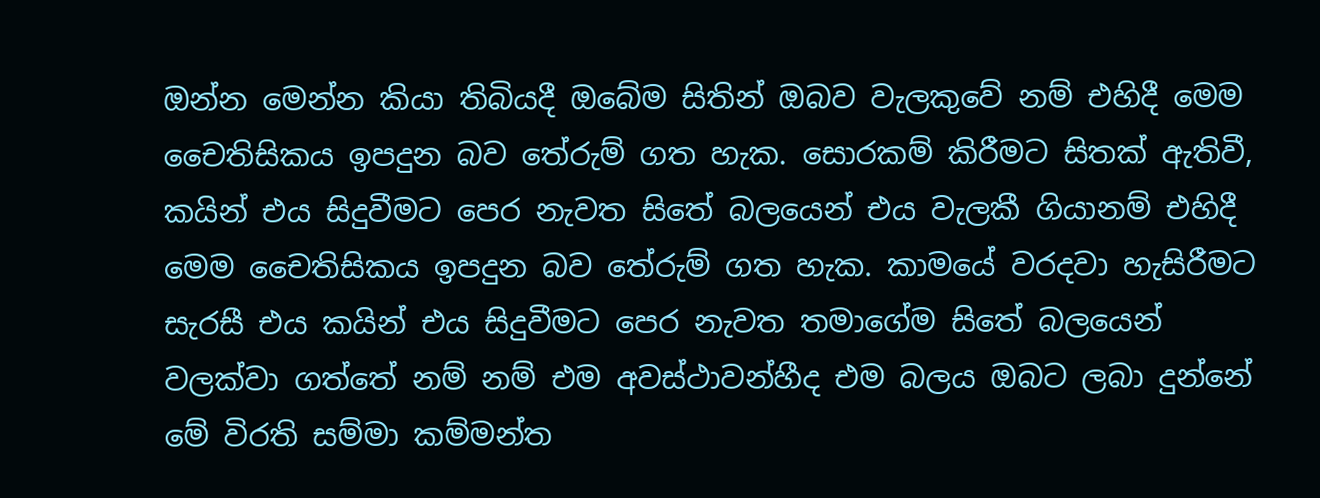ඔන්න මෙන්න කියා තිබියදී ඔබේම සිතින් ඔබව වැලකුවේ නම් එහිදී මෙම චෛතිසිකය ඉපදුන බව තේරුම් ගත හැක. සොරකම් කිරීමට සිතක් ඇතිවී, කයින් එය සිදුවීමට පෙර නැවත සිතේ බලයෙන් එය වැලකී ගියානම් එහිදී මෙම චෛතිසිකය ඉපදුන බව තේරුම් ගත හැක. කාමයේ වරදවා හැසිරීමට සැරසී එය කයින් එය සිදුවීමට පෙර නැවත තමාගේම සිතේ බලයෙන් වලක්වා ගත්තේ නම් නම් එම අවස්ථාවන්හීද එම බලය ඔබට ලබා දුන්නේ මේ විරති සම්මා කම්මන්ත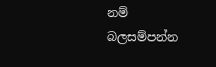නම් බලසම්පන්න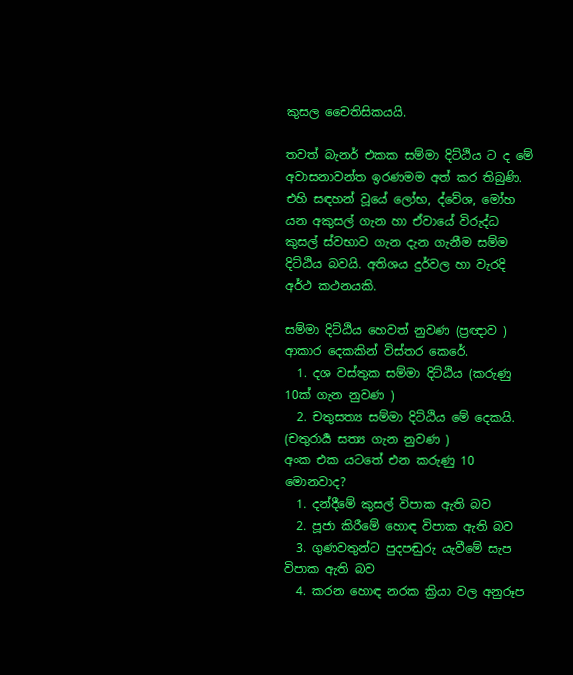කුසල චෛතිසිකයයි.

තවත් බැනර් එකක සම්මා දිට්ඨිය ට ද මේ අවාසනාවන්ත ඉරණමම අත් කර තිබුණි. එහි සඳහන් වූයේ ලෝභ, ද්වේශ, මෝහ යන අකුසල් ගැන හා ඒවායේ විරුද්ධ කුසල් ස්වභාව ගැන දැන ගැනීම සම්ම දිට්ඨිය බවයි. අතිශය දුර්වල හා වැරදි අර්ථ කථනයකි.

සම්මා දිට්ඨිය හෙවත් නුවණ (ප්‍රඥාව ) ආකාර දෙකකින් විස්තර කෙරේ.
  1. දශ වස්තුක සම්මා දිට්ඨිය (කරුණු 10ක් ගැන නුවණ )
  2. චතුසත්‍ය සම්මා දිට්ඨිය මේ දෙකයි. (චතුරාර්‍ය සත්‍ය ගැන නුවණ )
අංක එක යටතේ එන කරුණු 10 මොනවාද?
  1. දන්දීමේ කුසල් විපාක ඇති බව
  2. පූජා කිරීමේ හොඳ විපාක ඇති බව
  3. ගුණවතුන්ට පුදපඬුරු යැවීමේ සැප විපාක ඇති බව
  4. කරන හොඳ නරක ක්‍රියා වල අනුරූප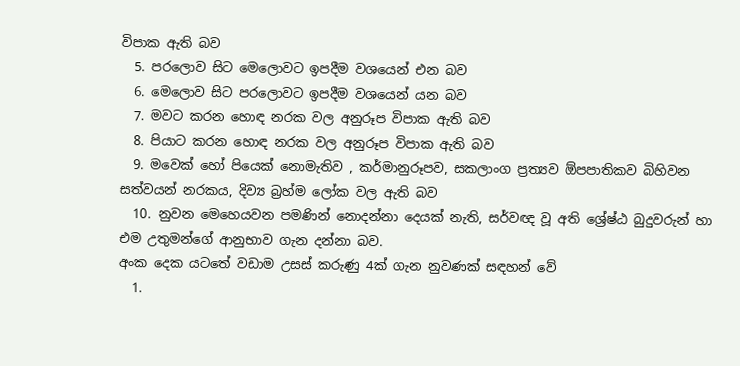විපාක ඇති බව
  5. පරලොව සිට මෙලොවට ඉපදීම වශයෙන් එන බව
  6. මෙලොව සිට පරලොවට ඉපදීම වශයෙන් යන බව
  7. මවට කරන හොඳ නරක වල අනුරූප විපාක ඇති බව
  8. පියාට කරන හොඳ නරක වල අනුරූප විපාක ඇති බව
  9. මවෙක් හෝ පියෙක් නොමැතිව , කර්මානුරූපව, සකලාංග ප්‍රත්‍යව ඕපපාතිකව බිහිවන සත්වයන් නරකය, දිව්‍ය බ්‍රහ්ම ලෝක වල ඇති බව
  10. නුවන මෙහෙයවන පමණින් නොදන්නා දෙයක් නැති, සර්වඥ වූ අති ශ්‍රේෂ්ඨ බුදුවරුන් හා එම උතුමන්ගේ ආනුභාව ගැන දන්නා බව.
අංක දෙක යටතේ වඩාම උසස් කරුණු 4ක් ගැන නුවණක් සඳහන් වේ
  1.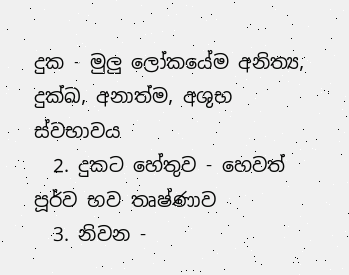දුක - මුලු ලෝකයේම අනිත්‍ය, දුක්ඛ, අනාත්ම, අශුභ ස්වභාවය
  2. දුකට හේතුව - හෙවත් පූර්ව භව තෘෂ්ණාව
  3. නිවන -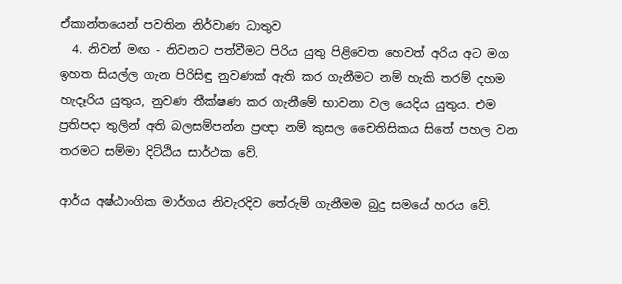ඒකාන්තයෙන් පවතින නිර්වාණ ධාතුව
  4. නිවන් මඟ - නිවනට පත්වීමට පිරිය යුතු පිළිවෙත හෙවත් අරිය අට මග
ඉහත සියල්ල ගැන පිරිසිඳු නුවණක් ඇති කර ගැනීමට නම් හැකි තරම් දහම හැදෑරිය යුතුය, නුවණ තීක්ෂණ කර ගැනීමේ භාවනා වල යෙදිය යුතුය. එම ප්‍රතිපදා තුලින් අති බලසම්පන්න ප්‍රඥා නම් කුසල චෛතිසිකය සිතේ පහල වන තරමට සම්මා දිට්ඨිය සාර්ථක වේ.

ආර්ය අෂ්ඨාංගික මාර්ගය නිවැරදිව තේරුම් ගැනීමම බුදු සමයේ හරය වේ.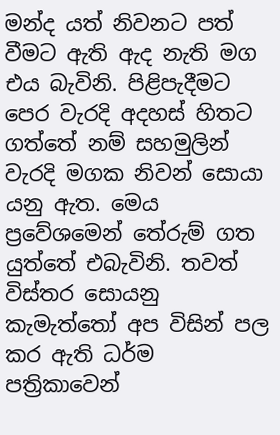මන්ද යත් නිවනට පත් වීමට ඇති ඇද නැති මග එය බැවිනි. පිළිපැදීමට පෙර වැරදි අදහස් හිතට ගත්තේ නම් සහමුලින් වැරදි මගක නිවන් සොයා යනු ඇත. මෙය ප්‍රවේශමෙන් තේරුම් ගත යුත්තේ එබැවිනි. තවත් විස්තර සොයනු කැමැත්තෝ අප විසින් පල කර ඇති ධර්ම පත්‍රිකාවෙන්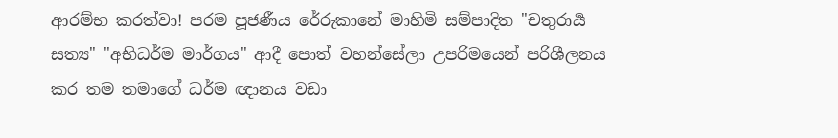ආරම්භ කරත්වා! පරම පූජණීය රේරුකානේ මාහිමි සම්පාදිත "චතුරාර්‍ය සත්‍ය" "අභිධර්ම මාර්ගය" ආදී පොත් වහන්සේලා උපරිමයෙන් පරිශීලනය කර තම තමාගේ ධර්ම ඥානය වඩා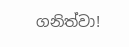ගනිත්වා!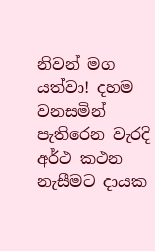නිවන් මග යත්වා! දහම වනසමින් පැතිරෙන වැරදි අර්ථ කථන නැසීමට දායක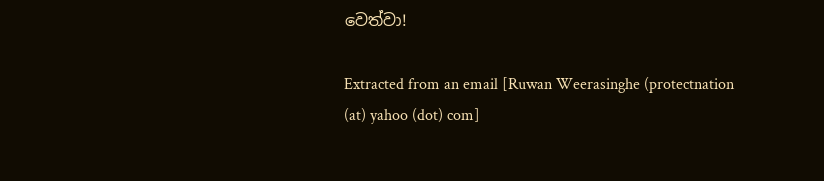වෙත්වා!

Extracted from an email [Ruwan Weerasinghe (protectnation (at) yahoo (dot) com]